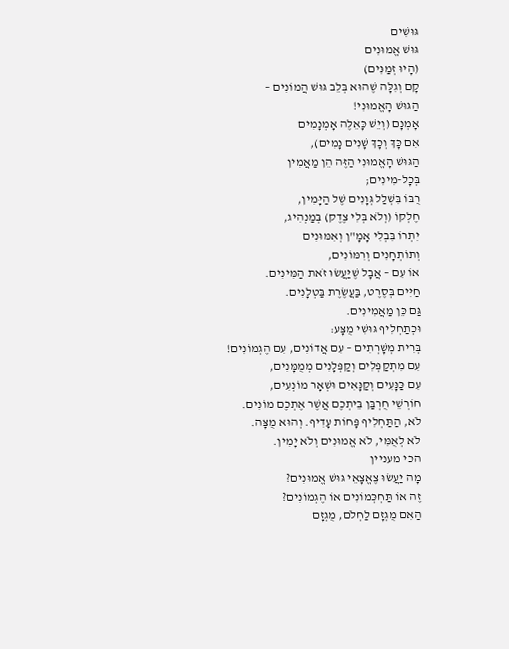גּוּשִׁים
גּוּשׁ אֱמוּנִים
(הָיוּ זְמַנִּים)
קָם וְגִלָּה שֶׁהוּא בְּלֵב גּוּשׁ הֲמוֹנִים –
הַגּוּשׁ הָאֱמוּנִי!
אָמְנָם (וְיֵשׁ כָּאֵלֶּה אָמְנָמִים
אִם כָּךְ וְכָךְ שָׁנִים נָמִים),
הַגּוּשׁ הָאֱמוּנִי הַזֶּה הֵן מַאֲמִין
בְּכָל-מִינִים;
רֻבּוֹ בִּשְׁלַל גְּוָנִים שֶׁל הַיָּמִין,
חֶלְקוֹ (וְלֹא בְּלִי צֶדֶק) בְּמַנְהִיג,
יִתְרוֹ בִּבְלִי אָמָ"ן וְאִמּוּנִים
וְתוֹתְחָנִים וְרִמּוֹנִים,
אוֹ עִם – אֲבָל שֶׁיַּעֲשׂוּ זֹאת הַמִּינִים.
חַיִּים בְּסֶרֶט, בַּעֲשֶׂרֶת בַּטְלָנִים.
גַּם כֵּן מַאֲמִינִים.
וּכְתַחְלִיף גּוּשִׁי מֻצָּע:
בְּרִית מְשָׁרְתִים – עִם אֲדוֹנִים, עִם הֶגְמוֹנִים!
עִם מִתְקַפְּלִים וְקַפְּלָנִים מְמֻמָּנִים,
עִם כַּנָּעִים וְקַנָּאִים וּשְׁאָר מוֹנְעִים,
חוֹרְשֵׁי חֻרְבַּן בֵּיתְכֶם אֲשֶׁר אֶתְכֶם מוֹנִים.
לֹא, הַתַּחְלִיף פָּחוֹת עָדִיף. וְהוּא מֻצָּה.
לֹא לְאֻמִּי, לֹא אֱמוּנִים וְלֹא יָמִין.
הכי מעניין
מָה יַעֲשׂוּ צֶאֱצָאֵי גּוּשׁ אֱמוּנִים?
זֶה אוֹ תַּחְכְּמוֹנִים אוֹ הֶגְמוֹנִים?
הַאִם מֻגְזָם לַחְלֹם, מֻגְזָם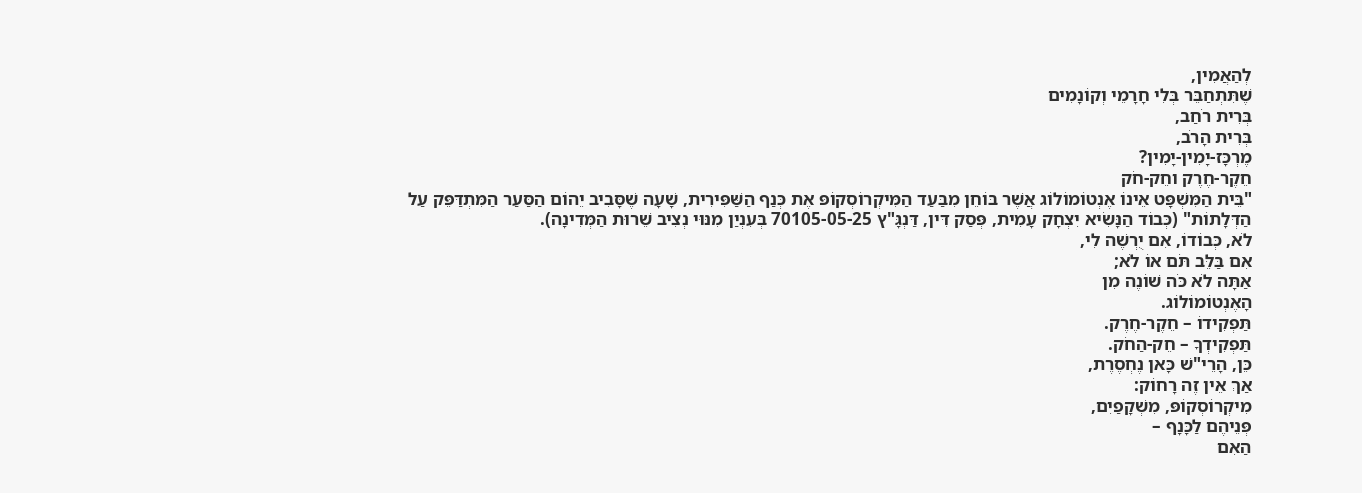לְהַאֲמִין,
שֶׁתִּתְחַבֵּר בְּלִי חָרָמֵי וְקוֹנָמִים
בְּרִית רֹחַב,
בְּרִית הָרֹב,
מֶרְכָּז-יָמִין-יָמִין?
חֵקֶר-חֶרֶק וחֵק-חֹק
"בֵּית הַמִּשְׁפָּט אֵינוֹ אֶנְטוֹמוֹלוֹג אֲשֶׁר בּוֹחֵן מִבַּעַד הַמִּיקְרוֹסְקוֹפּ אֶת כְּנַף הַשַּׁפִּירִית, שָׁעָה שֶׁסָּבִיב יֵהוֹם הַסַּעַר הַמִּתְדַּפֵּק עַל הַדְּלָתוֹת" (כְּבוֹד הַנָּשִׂיא יִצְחָק עָמִית, פְּסַק דִּין, דַּנְגָּ"ץ 70105-05-25 בְּעִנְיַן מִנּוּי נְצִיב שֵׁרוּת הַמְּדִינָה).
לֹא, כְּבוֹדוֹ, אִם יֻרְשֶׁה לִי,
אִם בַּלֵּב תֹּם אוֹ לֹא;
אַתָּה לֹא כֹּה שׁוֹנֶה מִן
הָאֶנְטוֹמוֹלוֹג.
תַּפְקִידוֹ – חֵקֶר-חֶרֶק.
תַּפְקִידְךָ – חֵק-הַחֹק.
כֵּן, הָרֵי"שׁ כָּאן נֶחְסֶרֶת,
אַךְ אֵין זֶה רָחוֹק:
מִיקְרוֹסְקוֹפּ, מִשְׁקָפַיִם,
פְּנֵיהֶם לַכָּנָף –
הַאִם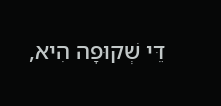דֵּי שְׁקוּפָה הִיא,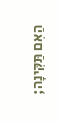הַאִם תַּקִּינָה;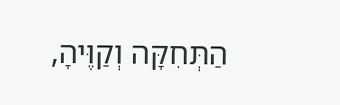הַתְּחִקָּה וְקַוֶּיהָ,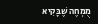מֻמְחֶה שֶׁבָּקִיא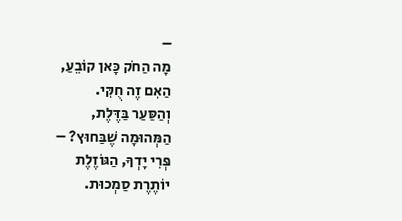–
מָה הַחֹק כָּאן קוֹבֵעַ,
הַאִם זֶה חֻקִּי.
וְהַסַּעַר בַּדֶּלֶת,
הַמְּהוּמָה שֶׁבַּחוּץ? –
פְּרִי יָדְךָ, הַגּוֹזֶלֶת
יוֹתֶרֶת סַמְכוּת.